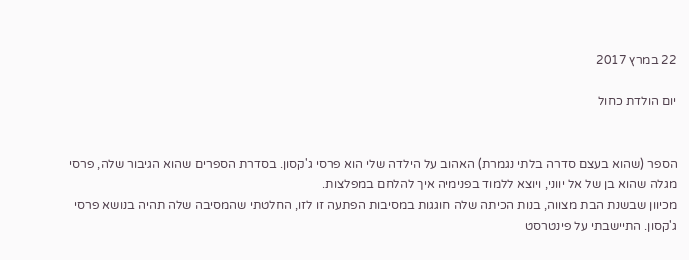22 במרץ 2017

יום הולדת כחול


הספר (שהוא בעצם סדרה בלתי נגמרת) האהוב על הילדה שלי הוא פרסי ג'קסון. בסדרת הספרים שהוא הגיבור שלה, פרסי מגלה שהוא בן של אל יווני, ויוצא ללמוד בפנימיה איך להלחם במפלצות.
מכיוון שבשנת הבת מצווה, בנות הכיתה שלה חוגגות במסיבות הפתעה זו לזו, החלטתי שהמסיבה שלה תהיה בנושא פרסי ג'קסון. התיישבתי על פינטרסט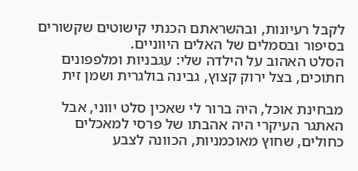לקבל רעיונות, ובהשראתם הכנתי קישוטים שקשורים בסיפור ובסמלים של האלים היווניים.
הסלט האהוב על הילדה שלי: עגבניות ומלפפונים חתוכים, בצל ירוק קצוץ, גבינה בולגרית ושמן זית

מבחינת אוכל, היה ברור לי שאכין סלט יווני, אבל האתגר העיקרי היה אהבתו של פרסי למאכלים כחולים, שחוץ מאוכמניות, הכוונה לצבע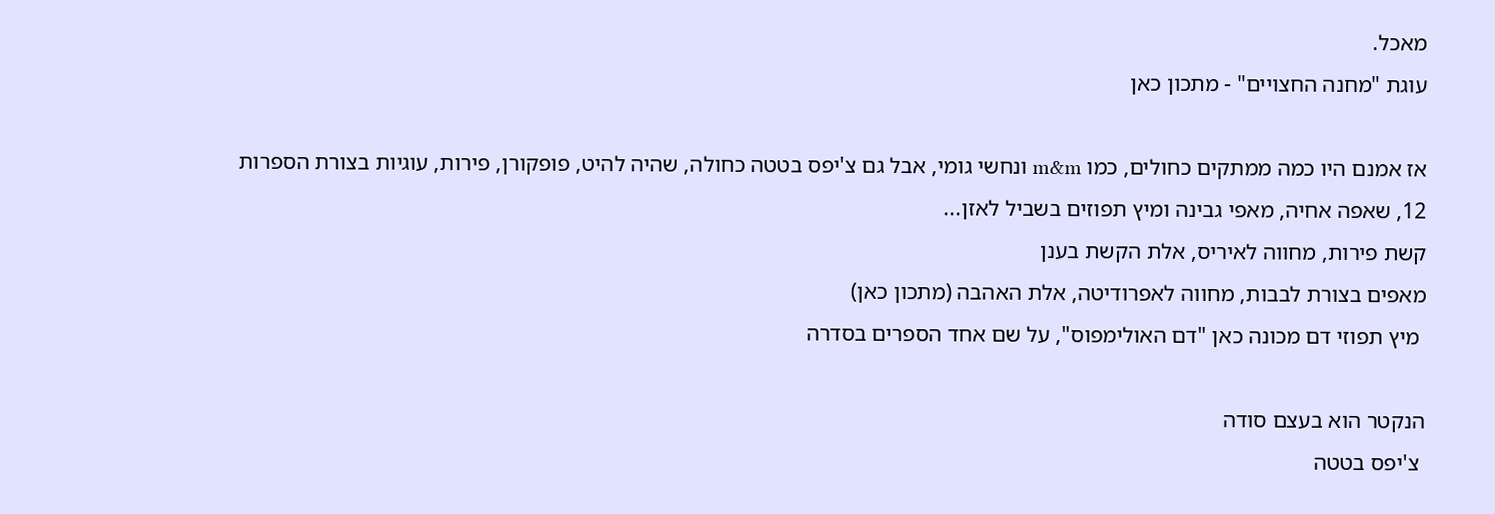מאכל.
עוגת "מחנה החצויים" - מתכון כאן

אז אמנם היו כמה ממתקים כחולים, כמו m&m ונחשי גומי, אבל גם צ'יפס בטטה כחולה, שהיה להיט, פופקורן, פירות, עוגיות בצורת הספרות 12, שאפה אחיה, מאפי גבינה ומיץ תפוזים בשביל לאזן...
קשת פירות, מחווה לאיריס, אלת הקשת בענן
מאפים בצורת לבבות, מחווה לאפרודיטה, אלת האהבה (מתכון כאן)
 מיץ תפוזי דם מכונה כאן "דם האולימפוס", על שם אחד הספרים בסדרה

הנקטר הוא בעצם סודה
 צ'יפס בטטה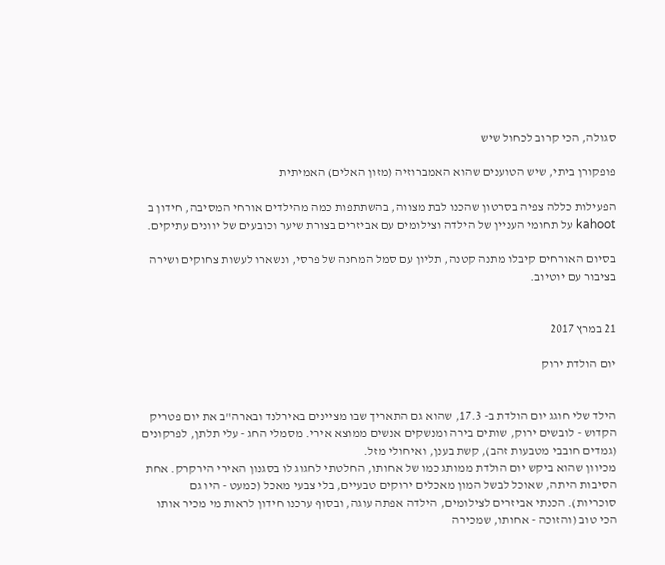סגולה, הכי קרוב לכחול שיש

פופקורן ביתי, שיש הטוענים שהוא האמברוזיה (מזון האלים) האמיתית

הפעילות כללה צפיה בסרטון שהכנו לבת מצווה, בהשתתפות כמה מהילדים אורחי המסיבה, חידון ב kahoot על תחומי העניין של הילדה וצילומים עם אביזרים בצורת שיער וכובעים של יוונים עתיקים.

בסיום האורחים קיבלו מתנה קטנה, תליון עם סמל המחנה של פרסי, ונשארו לעשות צחוקים ושירה בציבור עם יוטיוב.


21 במרץ 2017

יום הולדת ירוק


הילד שלי חוגג יום הולדת ב- 17.3, שהוא גם התאריך שבו מציינים באירלנד ובארה"ב את יום פטריק הקדוש - לובשים ירוק, שותים בירה ומנשקים אנשים ממוצא אירי. מסמלי החג - עלי תלתן, לפרקונים (גמדים חובבי מטבעות זהב), קשת בענן, ואיחולי מזל.
מכיוון שהוא ביקש יום הולדת ממותג כמו של אחותו, החלטתי לחגוג לו בסגנון האירי הירקרק. אחת הסיבות היתה, שאוכל לבשל המון מאכלים ירוקים טבעיים, בלי צבעי מאכל (כמעט - היו גם סוכריות). הכנתי אביזרים לצילומים, הילדה אפתה עוגה, ובסוף ערכנו חידון לראות מי מכיר אותו הכי טוב (והזוכה - אחותו, שמכירה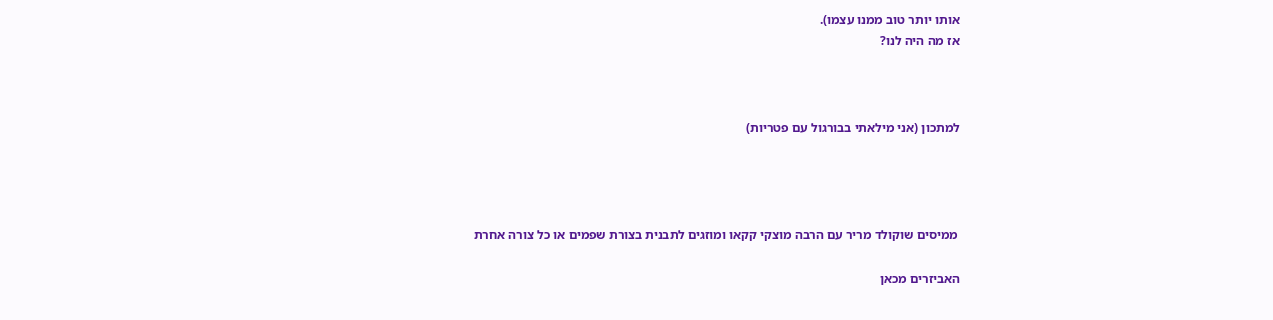אותו יותר טוב ממנו עצמו).
אז מה היה לנו?



למתכון (אני מילאתי בבורגול עם פטריות)




 ממיסים שוקולד מריר עם הרבה מוצקי קקאו ומוזגים לתבנית בצורת שפמים או כל צורה אחרת

האביזרים מכאן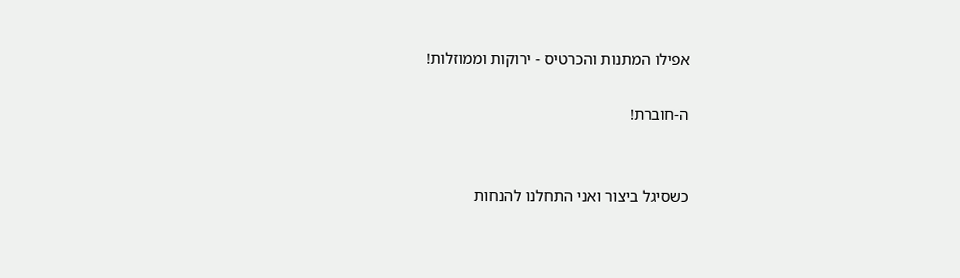אפילו המתנות והכרטיס - ירוקות וממוזלות!

ה-חוברת!


כשסיגל ביצור ואני התחלנו להנחות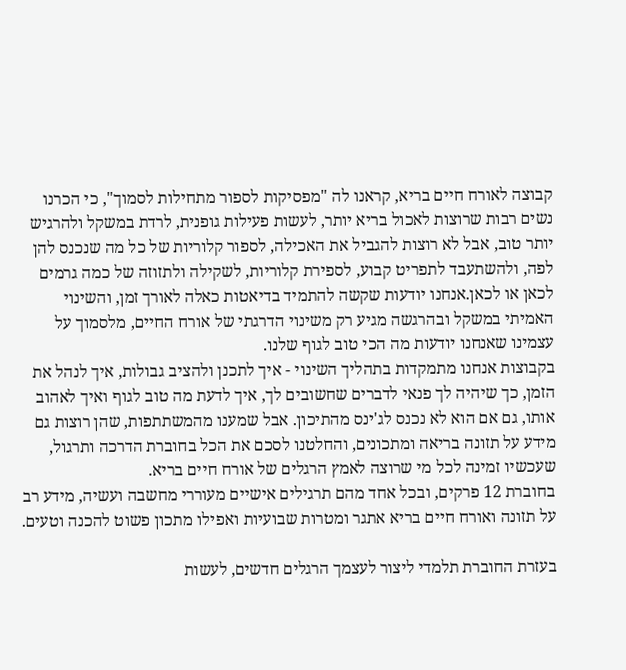קבוצה לאורח חיים בריא, קראנו לה "מפסיקות לספור מתחילות לסמוך", כי הכרנו נשים רבות שרוצות לאכול בריא יותר, לעשות פעילות גופנית, לרדת במשקל ולהרגיש יותר טוב, אבל לא רוצות להגביל את האכילה, לספור קלוריות של כל מה שנכנס להן לפה, ולהשתעבד לתפריט קבוע, לספירת קלוריות, לשקילה ולתזוזה של כמה גרמים לכאן או לכאן.אנחנו יודעות שקשה להתמיד בדיאטות כאלה לאורך זמן, והשינוי האמיתי במשקל ובהרגשה מגיע רק משינוי הדרגתי של אורח החיים, מלסמוך על עצמינו שאנחנו יודעות מה הכי טוב לגוף שלנו.
בקבוצות אנחנו מתמקדות בתהליך השינוי - איך לתכנן ולהציב גבולות, איך לנהל את הזמן, כך שיהיה לך פנאי לדברים שחשובים לך, איך לדעת מה טוב לגוף ואיך לאהוב אותו, גם אם הוא לא נכנס לג'ינס מהתיכון. אבל שמענו מהמשתתפות, שהן רוצות גם מידע על תזונה בריאה ומתכונים, והחלטנו לסכם את הכל בחוברת הדרכה ותרגול, שעכשיו זמינה לכל מי שרוצה לאמץ הרגלים של אורח חיים בריא.
בחוברת 12 פרקים, ובכל אחד מהם תרגילים אישיים מעוררי מחשבה ועשיה, מידע רב על תזונה ואורח חיים בריא אתגר ומטרות שבועיות ואפילו מתכון פשוט להכנה וטעים.

בעזרת החוברת תלמדי ליצור לעצמך הרגלים חדשים, לעשות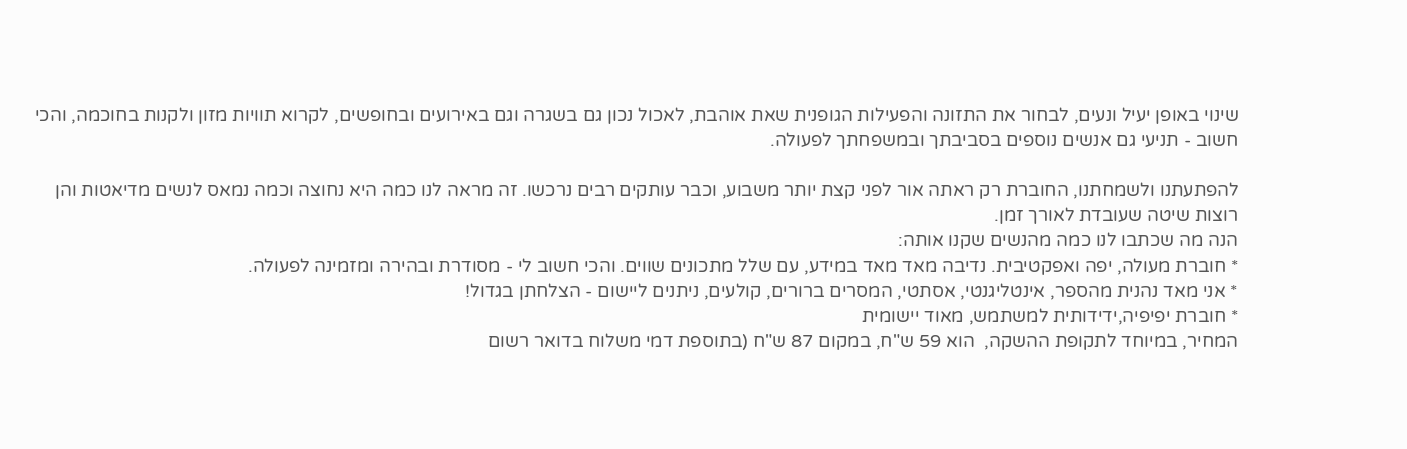שינוי באופן יעיל ונעים, לבחור את התזונה והפעילות הגופנית שאת אוהבת, לאכול נכון גם בשגרה וגם באירועים ובחופשים, לקרוא תוויות מזון ולקנות בחוכמה, והכי חשוב - תניעי גם אנשים נוספים בסביבתך ובמשפחתך לפעולה.

להפתעתנו ולשמחתנו, החוברת רק ראתה אור לפני קצת יותר משבוע, וכבר עותקים רבים נרכשו. זה מראה לנו כמה היא נחוצה וכמה נמאס לנשים מדיאטות והן רוצות שיטה שעובדת לאורך זמן.
הנה מה שכתבו לנו כמה מהנשים שקנו אותה:
* חוברת מעולה, יפה ואפקטיבית. נדיבה מאד מאד במידע, עם שלל מתכונים שווים. והכי חשוב לי - מסודרת ובהירה ומזמינה לפעולה.
* אני מאד נהנית מהספר, אינטליגנטי, אסתטי, המסרים ברורים, קולעים, ניתנים ליישום - הצלחתן בגדול!
* חוברת יפיפיה,ידידותית למשתמש, מאוד יישומית
המחיר, במיוחד לתקופת ההשקה,  הוא 59 ש"ח, במקום 87 ש"ח (בתוספת דמי משלוח בדואר רשום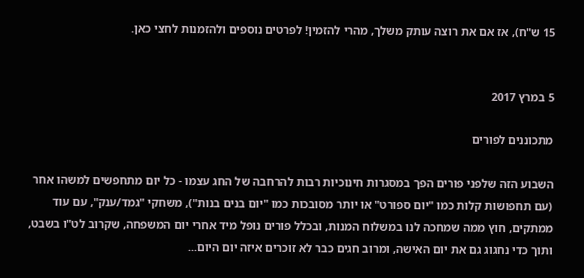15 ש"ח), אז אם את רוצה עותק משלך, מהרי להזמין! לפרטים נוספים ולהזמנות לחצי כאן.


5 במרץ 2017

מתכוננים לפורים

השבוע הזה שלפני פורים הפך במסגרות חינוכיות רבות להרחבה של החג עצמו - כל יום מתחפשים למשהו אחר (עם תחפושות קלות כמו "יום ספורט" או יותר מסובכות כמו "יום בנים בנות"), משחקי "גמד/ענק", עם עוד ממתקים, חוץ ממה שמחכה לנו במשלוח המנות, ובכלל פורים נופל מיד אחרי יום המשפחה, שקרוב לט"ו בשבט, ותוך כדי נחגוג גם את יום האישה, ומרוב חגים כבר לא זוכרים איזה יום היום...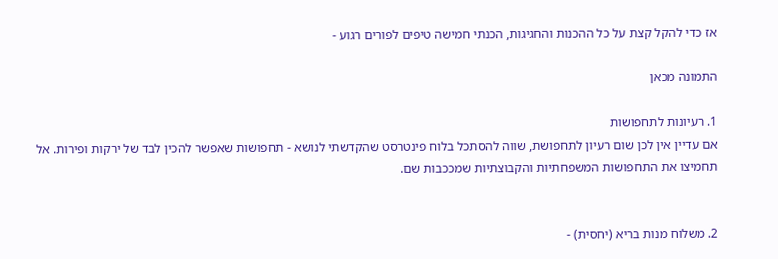אז כדי להקל קצת על כל ההכנות והחגיגות, הכנתי חמישה טיפים לפורים רגוע -

התמונה מכאן

1. רעיונות לתחפושות
אם עדיין אין לכן שום רעיון לתחפושת, שווה להסתכל בלוח פינטרסט שהקדשתי לנושא - תחפושות שאפשר להכין לבד של ירקות ופירות. אל תחמיצו את התחפושות המשפחתיות והקבוצתיות שמככבות שם.


2. משלוח מנות בריא (יחסית) -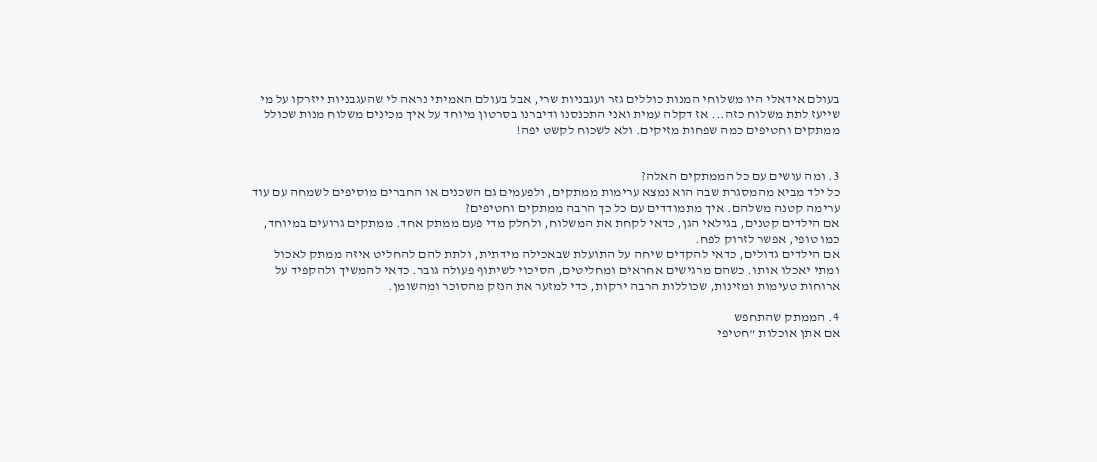בעולם אידאלי היו משלוחי המנות כוללים גזר ועגבניות שרי, אבל בעולם האמיתי נראה לי שהעגבניות ייזרקו על מי שייעז לתת משלוח כזה... אז דקלה עמית ואני התכנסנו ודיברנו בסרטון מיוחד על איך מכינים משלוח מנות שכולל ממתקים וחטיפים כמה שפחות מזיקים. ולא לשכוח לקשט יפה!


3. ומה עושים עם כל הממתקים האלה?
כל ילד מביא מהמסגרת שבה הוא נמצא ערימות ממתקים, ולפעמים גם השכנים או החברים מוסיפים לשמחה עם עוד ערימה קטנה משלהם. איך מתמודדים עם כל כך הרבה ממתקים וחטיפים?
אם הילדים קטנים, בגילאי הגן, כדאי לקחת את המשלוח, ולחלק מדי פעם ממתק אחד. ממתקים גרועים במיוחד, כמו טופי, אפשר לזרוק לפח.
אם הילדים גדולים, כדאי להקדים שיחה על התועלת שבאכילה מידתית, ולתת להם להחליט איזה ממתק לאכול ומתי יאכלו אותו. כשהם מרגישים אחראים ומחליטים, הסיכוי לשיתוף פעולה גובר. כדאי להמשיך ולהקפיד על ארוחות טעימות ומזינות, שכוללות הרבה ירקות, כדי למזער את הנזק מהסוכר ומהשומן.

4. הממתק שהתחפש
אם אתן אוכלות "חטיפי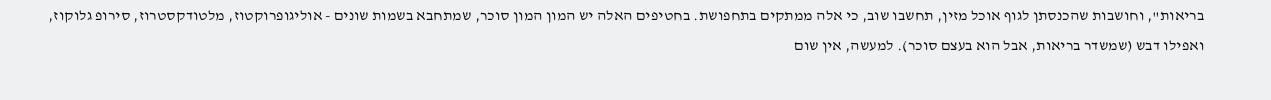בריאות", וחושבות שהכנסתן לגוף אוכל מזין, תחשבו שוב, כי אלה ממתקים בתחפושת. בחטיפים האלה יש המון המון סוכר, שמתחבא בשמות שונים - אוליגופרוקטוז, מלטודקסטרוז, סירופ גלוקוז, ואפילו דבש (שמשדר בריאות, אבל הוא בעצם סוכר). למעשה, אין שום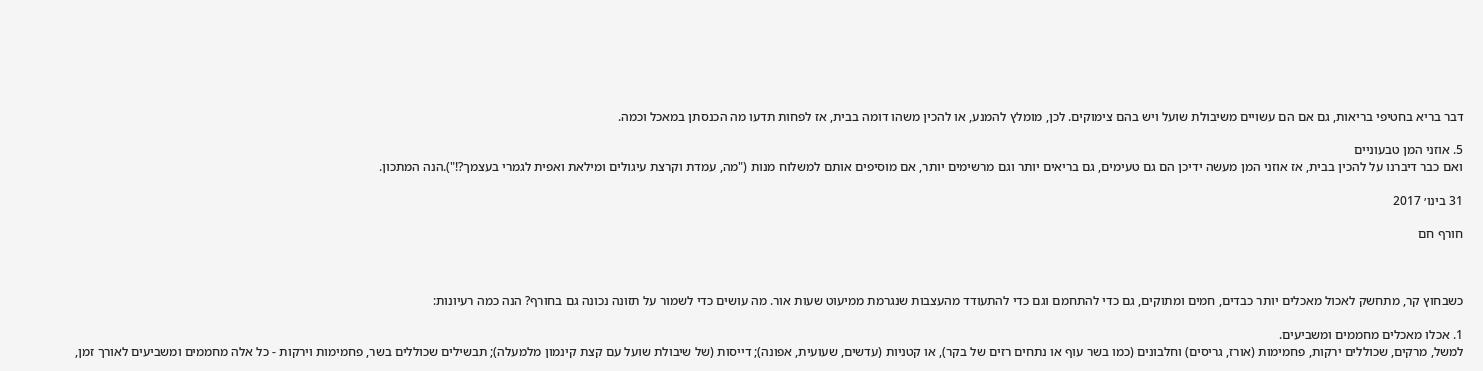דבר בריא בחטיפי בריאות, גם אם הם עשויים משיבולת שועל ויש בהם צימוקים. לכן, מומלץ להמנע, או להכין משהו דומה בבית, אז לפחות תדעו מה הכנסתן במאכל וכמה.

5. אוזני המן טבעוניים
ואם כבר דיברנו על להכין בבית, אז אוזני המן מעשה ידיכן הם גם טעימים, גם בריאים יותר וגם מרשימים יותר, אם מוסיפים אותם למשלוח מנות ("מה, עמדת וקרצת עיגולים ומילאת ואפית לגמרי בעצמך?!").הנה המתכון.

31 בינו׳ 2017

חורף חם



כשבחוץ קר, מתחשק לאכול מאכלים יותר כבדים, חמים ומתוקים, גם כדי להתחמם וגם כדי להתעודד מהעצבות שנגרמת ממיעוט שעות אור. מה עושים כדי לשמור על תזונה נכונה גם בחורף? הנה כמה רעיונות:

1. אכלו מאכלים מחממים ומשביעים.
למשל, מרקים, שכוללים ירקות, פחמימות (אורז, גריסים) וחלבונים (כמו בשר עוף או נתחים רזים של בקר), או קטניות (עדשים, שעועית, אפונה); דייסות (של שיבולת שועל עם קצת קינמון מלמעלה); תבשילים שכוללים בשר, פחמימות וירקות - כל אלה מחממים ומשביעים לאורך זמן,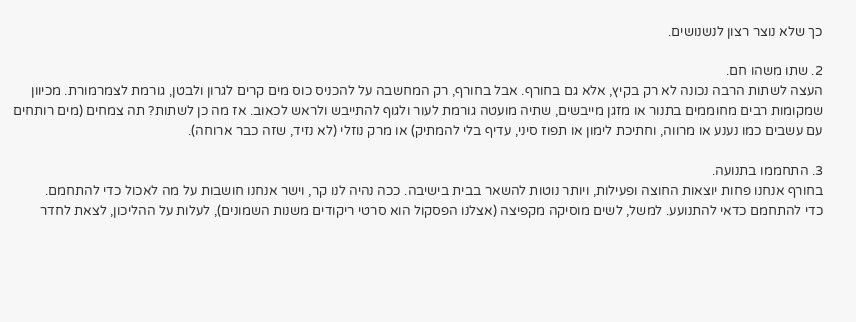כך שלא נוצר רצון לנשנושים.

2. שתו משהו חם.
העצה לשתות הרבה נכונה לא רק בקיץ, אלא גם בחורף. אבל בחורף, רק המחשבה על להכניס כוס מים קרים לגרון ולבטן, גורמת לצמרמורת. מכיוון שמקומות רבים מחוממים בתנור או מזגן מייבשים, שתיה מועטה גורמת לעור ולגוף להתייבש ולראש לכאוב. אז מה כן לשתות? תה צמחים (מים רותחים עם עשבים כמו נענע או מרווה, וחתיכת לימון או תפוז סיני, עדיף בלי להמתיק) או מרק נוזלי (לא נזיד, שזה כבר ארוחה).

3. התחממו בתנועה.
בחורף אנחנו פחות יוצאות החוצה ופעילות, ויותר נוטות להשאר בבית בישיבה. ככה נהיה לנו קר, וישר אנחנו חושבות על מה לאכול כדי להתחמם.
כדי להתחמם כדאי להתנועע. למשל, לשים מוסיקה מקפיצה (אצלנו הפסקול הוא סרטי ריקודים משנות השמונים), לעלות על ההליכון, לצאת לחדר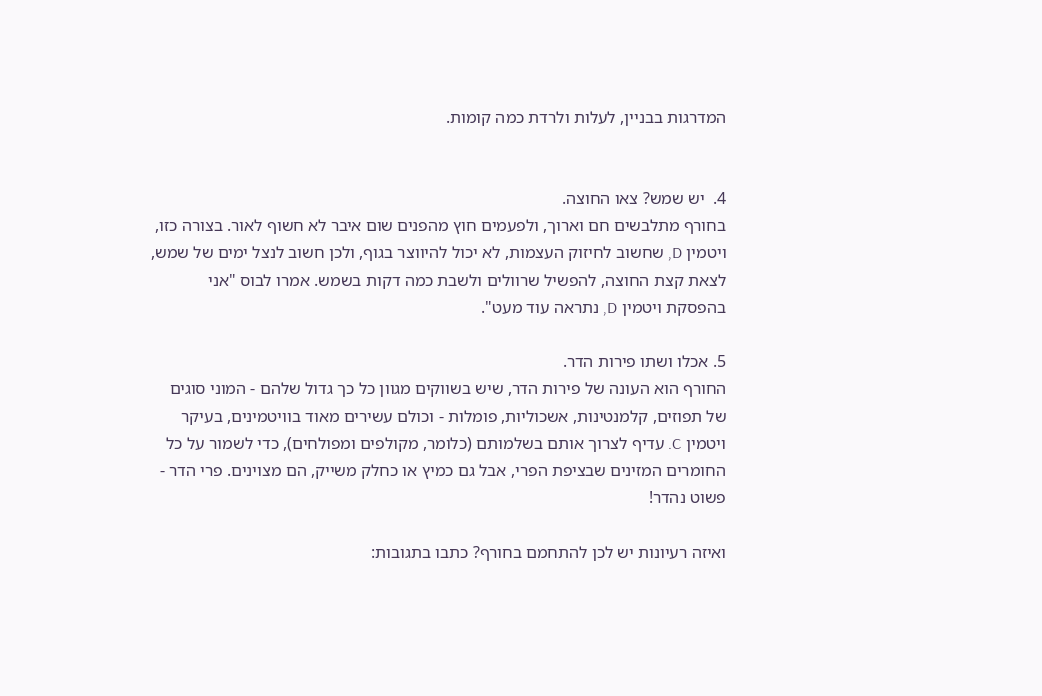המדרגות בבניין, לעלות ולרדת כמה קומות.


4.  יש שמש? צאו החוצה.
בחורף מתלבשים חם וארוך, ולפעמים חוץ מהפנים שום איבר לא חשוף לאור. בצורה כזו, ויטמין D, שחשוב לחיזוק העצמות, לא יכול להיווצר בגוף, ולכן חשוב לנצל ימים של שמש, לצאת קצת החוצה, להפשיל שרוולים ולשבת כמה דקות בשמש. אמרו לבוס "אני בהפסקת ויטמין D, נתראה עוד מעט".

5. אכלו ושתו פירות הדר.
החורף הוא העונה של פירות הדר, שיש בשווקים מגוון כל כך גדול שלהם - המוני סוגים של תפוזים, קלמנטינות, אשכוליות, פומלות - וכולם עשירים מאוד בוויטמינים, בעיקר ויטמין C. עדיף לצרוך אותם בשלמותם (כלומר, מקולפים ומפולחים), כדי לשמור על כל החומרים המזינים שבציפת הפרי, אבל גם כמיץ או כחלק משייק, הם מצוינים. פרי הדר - פשוט נהדר!

ואיזה רעיונות יש לכן להתחמם בחורף? כתבו בתגובות: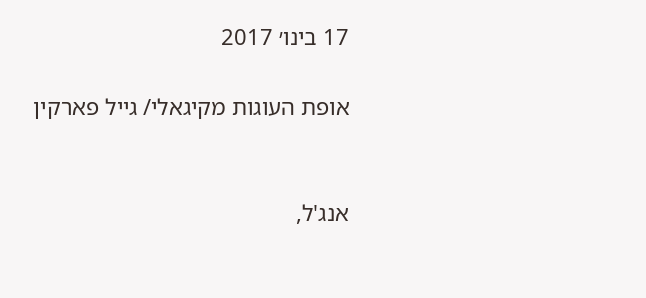17 בינו׳ 2017

אופת העוגות מקיגאלי/ גייל פארקין


אנג'ל,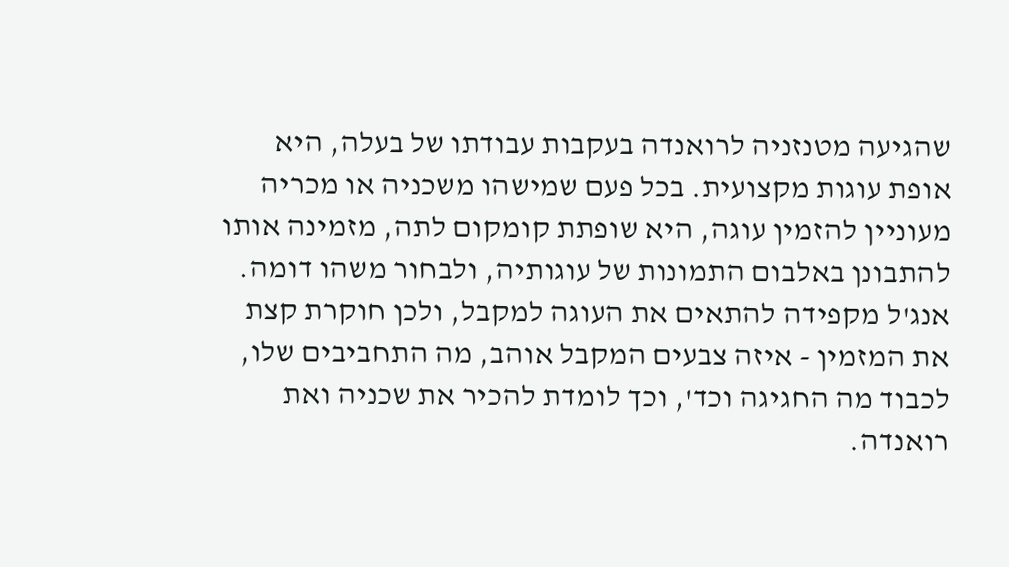שהגיעה מטנזניה לרואנדה בעקבות עבודתו של בעלה, היא אופת עוגות מקצועית. בכל פעם שמישהו משכניה או מכריה מעוניין להזמין עוגה, היא שופתת קומקום לתה, מזמינה אותו להתבונן באלבום התמונות של עוגותיה, ולבחור משהו דומה. אנג'ל מקפידה להתאים את העוגה למקבל, ולכן חוקרת קצת את המזמין - איזה צבעים המקבל אוהב, מה התחביבים שלו, לכבוד מה החגיגה וכד', וכך לומדת להכיר את שכניה ואת רואנדה.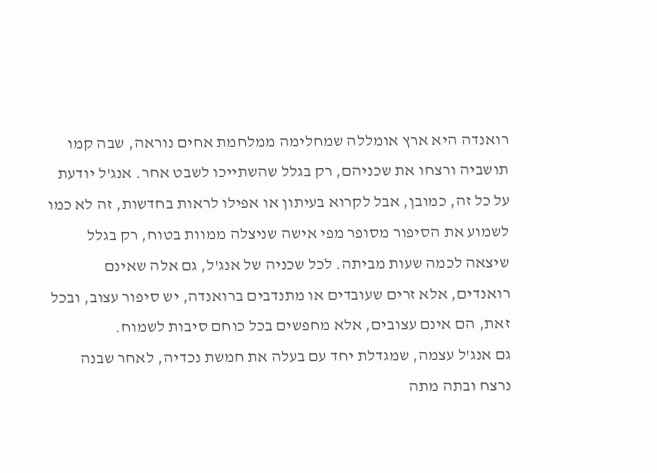רואנדה היא ארץ אומללה שמחלימה ממלחמת אחים נוראה, שבה קמו תושביה ורצחו את שכניהם, רק בגלל שהשתייכו לשבט אחר. אנג'ל יודעת על כל זה, כמובן, אבל לקרוא בעיתון או אפילו לראות בחדשות, זה לא כמו לשמוע את הסיפור מסופר מפי אישה שניצלה ממוות בטוח, רק בגלל שיצאה לכמה שעות מביתה. לכל שכניה של אנג'ל, גם אלה שאינם רואנדים, אלא זרים שעובדים או מתנדבים ברואנדה, יש סיפור עצוב, ובכל זאת, הם אינם עצובים, אלא מחפשים בכל כוחם סיבות לשמוח.
גם אנג'ל עצמה, שמגדלת יחד עם בעלה את חמשת נכדיה, לאחר שבנה נרצח ובתה מתה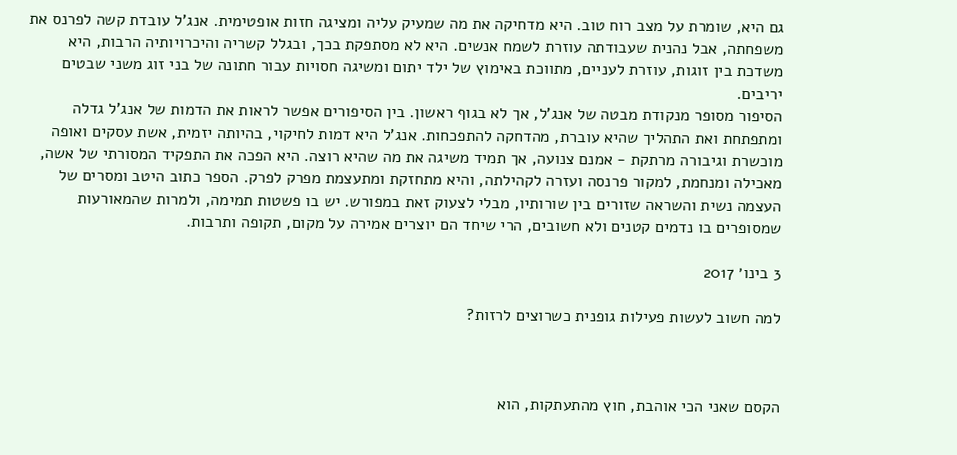גם היא, שומרת על מצב רוח טוב. היא מדחיקה את מה שמעיק עליה ומציגה חזות אופטימית. אנג'ל עובדת קשה לפרנס את משפחתה, אבל נהנית שעבודתה עוזרת לשמח אנשים. היא לא מסתפקת בכך, ובגלל קשריה והיכרויותיה הרבות, היא משדכת בין זוגות, עוזרת לעניים, מתווכת באימוץ של ילד יתום ומשיגה חסויות עבור חתונה של בני זוג משני שבטים יריבים.
הסיפור מסופר מנקודת מבטה של אנג'ל, אך לא בגוף ראשון. בין הסיפורים אפשר לראות את הדמות של אנג'ל גדלה ומתפתחת ואת התהליך שהיא עוברת, מהדחקה להתפכחות. אנג'ל היא דמות לחיקוי, בהיותה יזמית, אשת עסקים ואופה מוכשרת וגיבורה מרתקת - אמנם צנועה, אך תמיד משיגה את מה שהיא רוצה. היא הפכה את התפקיד המסורתי של אשה, מאכילה ומנחמת, למקור פרנסה ועזרה לקהילתה, והיא מתחזקת ומתעצמת מפרק לפרק. הספר כתוב היטב ומסרים של העצמה נשית והשראה שזורים בין שורותיו, מבלי לצעוק זאת במפורש. יש בו פשטות תמימה, ולמרות שהמאורעות שמסופרים בו נדמים קטנים ולא חשובים, הרי שיחד הם יוצרים אמירה על מקום, תקופה ותרבות.

3 בינו׳ 2017

למה חשוב לעשות פעילות גופנית כשרוצים לרזות?



הקסם שאני הכי אוהבת, חוץ מהתעתקות, הוא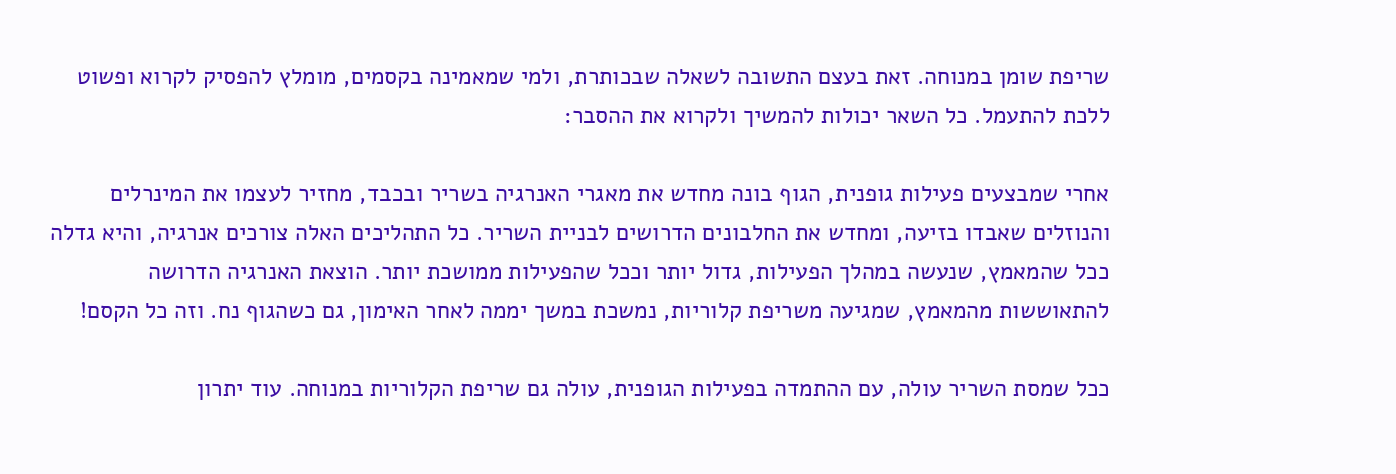שריפת שומן במנוחה. זאת בעצם התשובה לשאלה שבכותרת, ולמי שמאמינה בקסמים, מומלץ להפסיק לקרוא ופשוט ללכת להתעמל. כל השאר יכולות להמשיך ולקרוא את ההסבר:

אחרי שמבצעים פעילות גופנית, הגוף בונה מחדש את מאגרי האנרגיה בשריר ובכבד, מחזיר לעצמו את המינרלים והנוזלים שאבדו בזיעה, ומחדש את החלבונים הדרושים לבניית השריר. כל התהליכים האלה צורכים אנרגיה, והיא גדלה ככל שהמאמץ, שנעשה במהלך הפעילות, גדול יותר וככל שהפעילות ממושכת יותר. הוצאת האנרגיה הדרושה להתאוששות מהמאמץ, שמגיעה משריפת קלוריות, נמשכת במשך יממה לאחר האימון, גם כשהגוף נח. וזה כל הקסם!

ככל שמסת השריר עולה, עם ההתמדה בפעילות הגופנית, עולה גם שריפת הקלוריות במנוחה. עוד יתרון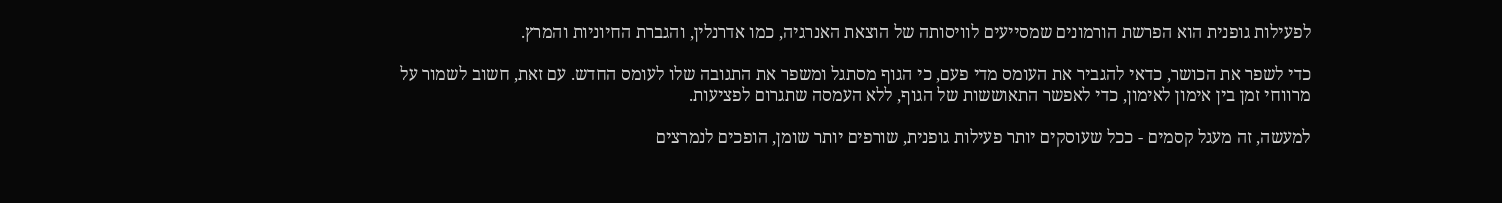לפעילות גופנית הוא הפרשת הורמונים שמסייעים לוויסותה של הוצאת האנרגיה, כמו אדרנלין, והגברת החיוניות והמרץ.

כדי לשפר את הכושר, כדאי להגביר את העומס מדי פעם, כי הגוף מסתגל ומשפר את התגובה שלו לעומס החדש. עם זאת, חשוב לשמור על מרווחי זמן בין אימון לאימון, כדי לאפשר התאוששות של הגוף, ללא העמסה שתגרום לפציעות.

למעשה, זה מעגל קסמים - ככל שעוסקים יותר פעילות גופנית, שורפים יותר שומן, הופכים לנמרצים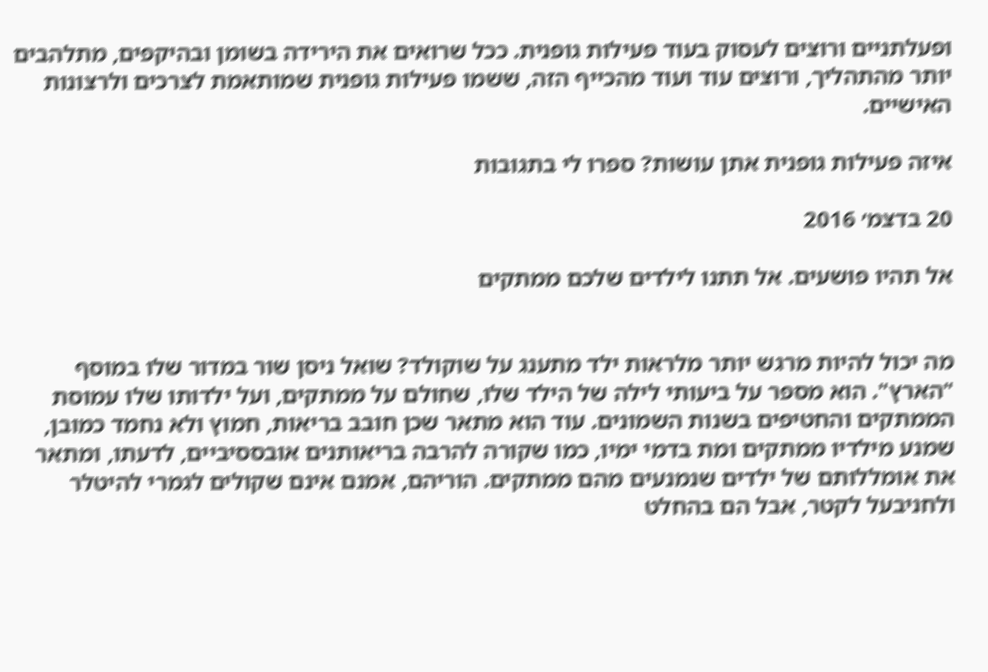ופעלתניים ורוצים לעסוק בעוד פעילות גופנית. ככל שרואים את הירידה בשומן ובהיקפים, מתלהבים יותר מהתהליך, ורוצים עוד ועוד מהכייף הזה, ששמו פעילות גופנית שמותאמת לצרכים ולרצונות האישיים.

איזה פעילות גופנית אתן עושות? ספרו לי בתגובות

20 בדצמ׳ 2016

אל תהיו פושעים. אל תתנו לילדים שלכם ממתקים


מה יכול להיות מרגש יותר מלראות ילד מתענג על שוקולד? שואל ניסן שור במדור שלו במוסף "הארץ". הוא מספר על ביעותי לילה של הילד שלו, שחולם על ממתקים, ועל ילדותו שלו עמוסת הממתקים והחטיפים בשנות השמונים. עוד הוא מתאר שכן חובב בריאות, חמוץ ולא נחמד כמובן, שמנע מילדיו ממתקים ומת בדמי ימיו, כמו שקורה להרבה בריאותנים אובססיביים, לדעתו, ומתאר את אומללותם של ילדים שנמנעים מהם ממתקים. הוריהם, אמנם אינם שקולים לגמרי להיטלר ולחניבעל לקטר, אבל הם בהחלט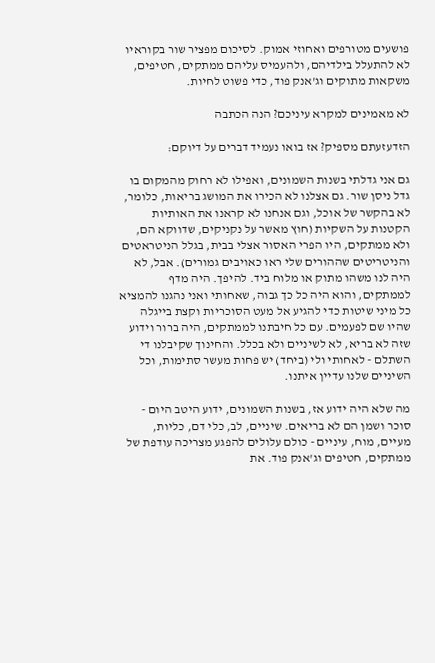פושעים מטורפים ואחוזי אמוק. לסיכום מפציר שור בקוראיו לא להתעלל בילדיהם, ולהעמיס עליהם ממתקים, חטיפים, משקאות מתוקים וג'אנק פוד, כדי פשוט לחיות.

לא מאמינים למקרא עיניכם? הנה הכתבה

הזדעזעתם מספיק? אז בואו נעמיד דברים על דיוקם:

גם אני גדלתי בשנות השמונים, ואפילו לא רחוק מהמקום בו גדל ניסן שור. גם אצלנו לא הכירו את המושג בריאות, כלומר, לא בהקשר של אוכל, וגם אנחנו לא קראנו את האותיות הקטנות על השקיות (חוץ מאשר על נקניקים, שדווקא הם, ולא ממתקים, היו הפרי האסור אצלי בבית, בגלל הניטראטים והניטריטים שההורים שלי ראו כאויבים גמורים). אבל, לא היה לנו משהו מתוק או מלוח ביד. להיפך. היה מדף לממתקים, והוא היה כל כך גבוה, שאחותי ואני נהגנו להמציא כל מיני שיטות כדי להגיע אל מעט הסוכריות וקצת בייגלה שהיו שם לפעמים. עם כל חיבתנו לממתקים, היה ברור וידוע שזה לא בריא, לא לשיניים ולא בכלל. והחינוך שקיבלנו די השתלם - לאחותי ולי (ביחד) יש פחות מעשר סתימות, וכל השיניים שלנו עדיין איתנו.

מה שלא היה ידוע אז, בשנות השמונים, ידוע היטב היום - סוכר ושמן הם לא בריאים. שיניים, לב, כלי דם, כליות, מעיים, מוח, עיניים - כולם עלולים להפגע מצריכה עודפת של ממתקים, חטיפים וג'אנק פוד. את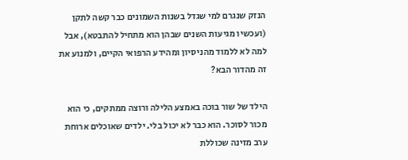הנזק שנגרם למי שגדל בשנות השמונים כבר קשה לתקן (ועכשיו מגיעות השנים שבהן הוא מתחיל להתבטא), אבל למה לא ללמוד מהניסיון ומהידע הרפואי הקיים, ולמנוע את זה מהדור הבא?

הילד של שור בוכה באמצע הלילה ורוצה ממתקים, כי הוא מכור לסוכר. הוא כבר לא יכול בלי. ילדים שאוכלים ארוחת ערב מזינה שכוללת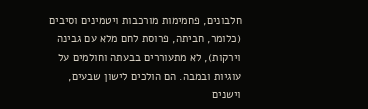חלבונים, פחמימות מורכבות ויטמינים וסיבים (כלומר, חביתה, פרוסת לחם מלא עם גבינה וירקות), לא מתעוררים בבעתה וחולמים על עוגיות ובמבה. הם הולכים לישון שבעים, וישנים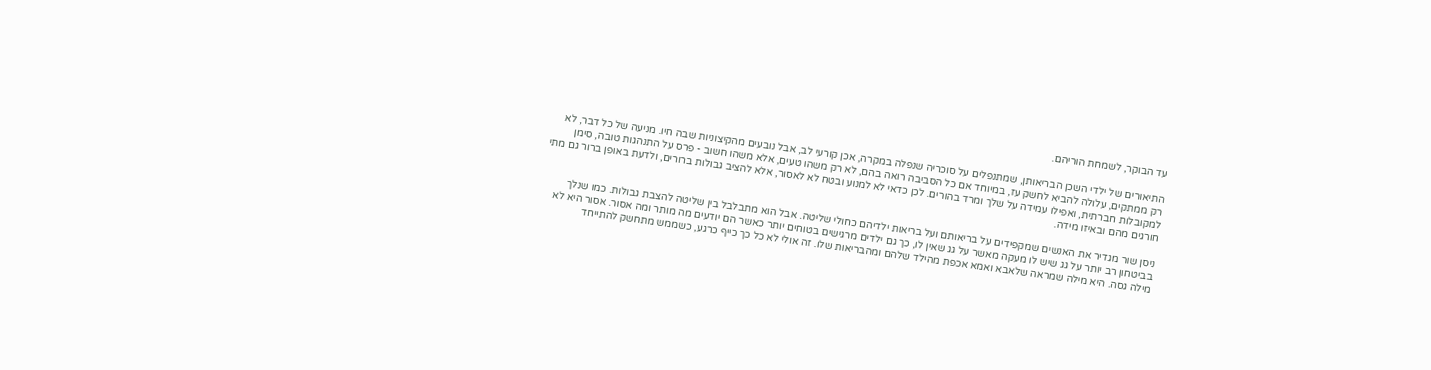עד הבוקר, לשמחת הוריהם.

התיאורים של ילדי השכן הבריאותן, שמתנפלים על סוכריה שנפלה במקרה, אכן קורעי לב, אבל נובעים מהקיצוניות שבה חיו. מניעה של כל דבר, לא רק ממתקים, עלולה להביא לחשק עז, במיוחד אם כל הסביבה רואה בהם, לא רק משהו טעים, אלא משהו חשוב - פרס על התנהגות טובה, סימן למקובלות חברתית, ואפילו עמידה על שלך ומרד בהורים. לכן כדאי לא למנוע ובטח לא לאסור, אלא להציב גבולות ברורים, ולדעת באופן ברור גם מתי חורגים מהם ובאיזו מידה.

ניסן שור מגדיר את האנשים שמקפידים על בריאותם ועל בריאות ילדיהם כחולי שליטה. אבל הוא מתבלבל בין שליטה להצבת גבולות. כמו שנלך בביטחון רב יותר על גג שיש לו מעקה מאשר על גג שאין לו, כך גם ילדים מרגישים בטוחים יותר כאשר הם יודעים מה מותר ומה אסור. אסור היא לא מילה גסה. היא מילה שמראה שלאבא ואמא אכפת מהילד שלהם ומהבריאות שלו. זה אולי לא כל כך כייף כרגע, כשממש מתחשק להתייחד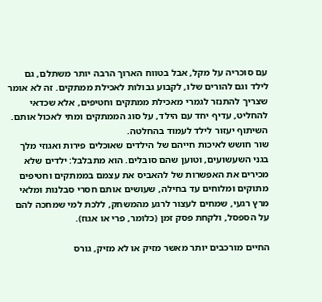עם סוכריה על מקל, אבל בטווח הארוך הרבה יותר משתלם, גם לילד וגם להורים שלו, לקבוע גבולות לאכילת ממתקים. זה לא אומר שצריך להתנזר לגמרי מאכילת ממתקים וחטיפים, אלא שכדאי להחליט, עדיף יחד עם הילד, על סוג הממתקים ומתי לאכול אותם. השיתוף יעזור לילד לעמוד בהחלטה.
שור חושש לאיכות חייהם של הילדים שאוכלים פירות ואגוזי מלך בגני השעשועים, וטוען שהם סובלים. הוא מתבלבל: ילדים שלא מכירים את האפשרות של להאביס את עצמם בממתקים וחטיפים מתוקים ומלוחים עד בחילה, שעושים אותם חסרי סבלנות ומלאי מרץ רגעי, שמחים לעצור לרגע מהמשחק, ללכת למי שמחכה להם על הספסל, ולקחת פסק זמן (כלומר, פרי או אגוז).

החיים מורכבים יותר מאשר מזיק או לא מזיק, גורס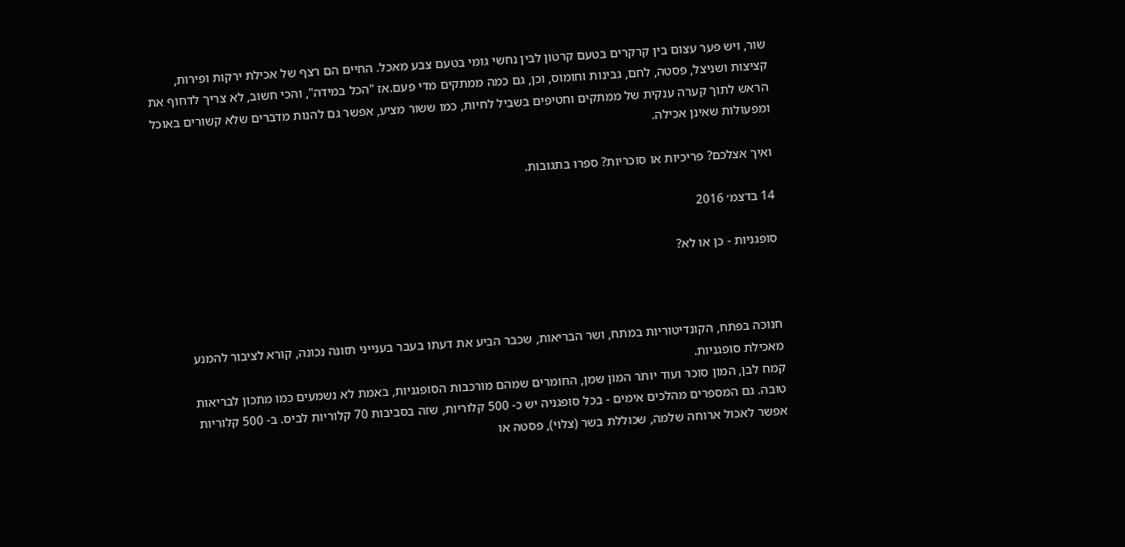שור, ויש פער עצום בין קרקרים בטעם קרטון לבין נחשי גומי בטעם צבע מאכל. החיים הם רצף של אכילת ירקות ופירות, קציצות ושניצל, פסטה, לחם, גבינות וחומוס, וכן, גם כמה ממתקים מדי פעם.אז "הכל במידה", והכי חשוב, לא צריך לדחוף את הראש לתוך קערה ענקית של ממתקים וחטיפים בשביל לחיות, כמו ששור מציע, אפשר גם להנות מדברים שלא קשורים באוכל ומפעולות שאינן אכילה.

ואיך אצלכם? פריכיות או סוכריות? ספרו בתגובות.

14 בדצמ׳ 2016

סופגניות - כן או לא?



חנוכה בפתח, הקונדיטוריות במתח, ושר הבריאות, שכבר הביע את דעתו בעבר בענייני תזונה נכונה, קורא לציבור להמנע מאכילת סופגניות.
קמח לבן, המון סוכר ועוד יותר המון שמן, החומרים שמהם מורכבות הסופגניות, באמת לא נשמעים כמו מתכון לבריאות טובה. גם המספרים מהלכים אימים - בכל סופגניה יש כ- 500 קלוריות, שזה בסביבות 70 קלוריות לביס. ב- 500 קלוריות אפשר לאכול ארוחה שלמה, שכוללת בשר (צלוי), פסטה או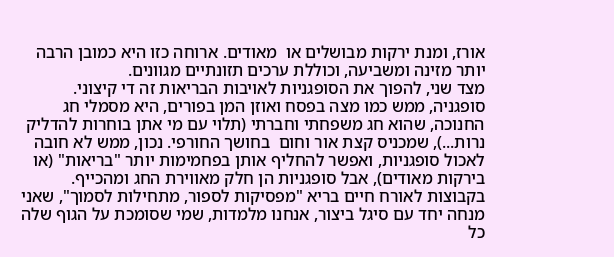אורז, ומנת ירקות מבושלים או  מאודים. ארוחה כזו היא כמובן הרבה יותר מזינה ומשביעה, וכוללת ערכים תזונתיים מגוונים.
מצד שני, להפוך את הסופגניות לאויבות הבריאות זה די קיצוני. סופגניה, ממש כמו מצה בפסח ואוזן המן בפורים, היא מסמלי חג החנוכה, שהוא חג משפחתי וחברתי (תלוי עם מי אתן בוחרות להדליק נרות...), שמכניס קצת אור וחום  בחושך החורפי. נכון, ממש לא חובה לאכול סופגניות, ואפשר להחליף אותן בפחמימות יותר "בריאות" (או בירקות מאודים), אבל סופגניות הן חלק מאווירת החג ומהכייף.
בקבוצות לאורח חיים בריא "מפסיקות לספור, מתחילות לסמוך", שאני מנחה יחד עם סיגל ביצור, אנחנו מלמדות, שמי שסומכת על הגוף שלה כל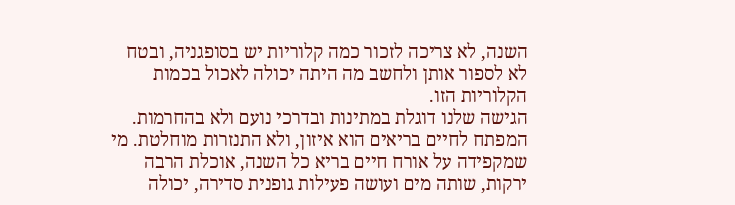השנה, לא צריכה לזכור כמה קלוריות יש בסופגניה, ובטח לא לספור אותן ולחשב מה היתה יכולה לאכול בכמות הקלוריות הזו.
הגישה שלנו דוגלת במתינות ובדרכי נועם ולא בהחרמות. המפתח לחיים בריאים הוא איזון, ולא התנזרות מוחלטת. מי שמקפידה על אורח חיים בריא כל השנה, אוכלת הרבה ירקות, שותה מים ועושה פעילות גופנית סדירה, יכולה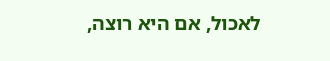לאכול, אם היא רוצה,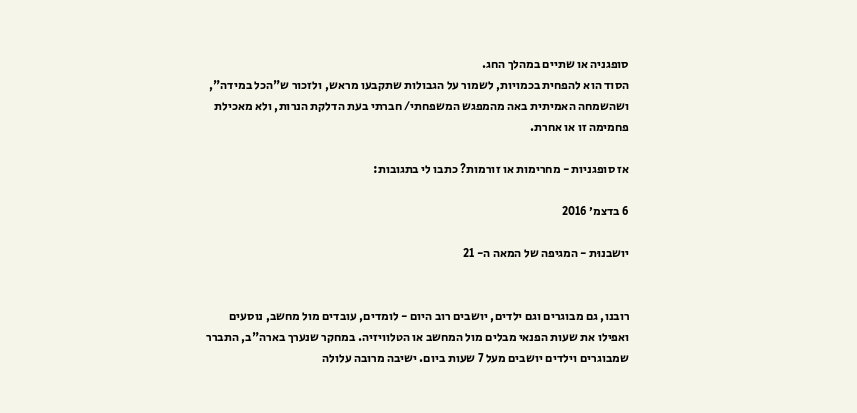סופגניה או שתיים במהלך החג.
הסוד הוא להפחית בכמויות, לשמור על הגבולות שתקבעו מראש, ולזכור ש"הכל במידה", ושהשמחה האמיתית באה מהמפגש המשפחתי/ חברתי בעת הדלקת הנרות, ולא מאכילת פחמימה זו או אחרת.

אז סופגניות - מחרימות או זורמות? כתבו לי בתגובות:

6 בדצמ׳ 2016

יושבנוּת - המגיפה של המאה ה- 21


רובנו, גם מבוגרים וגם ילדים, יושבים רוב היום - לומדים, עובדים מול מחשב, נוסעים ואפילו את שעות הפנאי מבלים מול המחשב או הטלוויזיה. במחקר שנערך בארה"ב, התברר שמבוגרים וילדים יושבים מעל 7 שעות ביום. ישיבה מרובה עלולה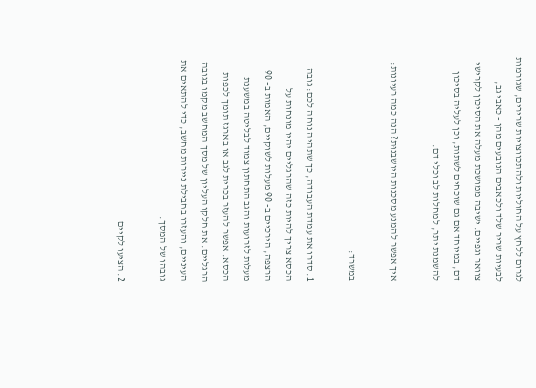לגרום ללחץ על החוליות ולהתכווצויות שרירים, שגורמות לבעיות שריר שלד ולכאבים הנובעים מהן - כאבי גב, צוואר וגפיים. ישיבה ממושכת מעלה את הסיכון לקרישי דם, במיוחד אם גם שוכחים לשתות, וכן לעליה בסיכון להשמנת יתר, למחלות לב וכלי דם.

איך אפשר להמנע מסכנות היושבנוּת? הנה כמה רעיונות:

במשרד:

1. סדרו את עמדת העבודה, כך שתהיה נוחה לכם: גובה הכסא צריך להיות כזה שהרגליים יהיו מונחות על הרצפה, הירכיים ב- 90 מעלות לשוקיים, האמות ב- 90 מעלות לזרועות והגב התחתון צמוד לבליטה במשענת הכסא. אפשר להעזר בכרית לגב או בארגז תומך לכפות הרגליים. את חלקו העליון של מסך המחשב מקמו בגובה העיניים, והעזרו בחבילת ניירות מחשב, כדי להתאים את גובהו של המסך.

2. הציעו לקיים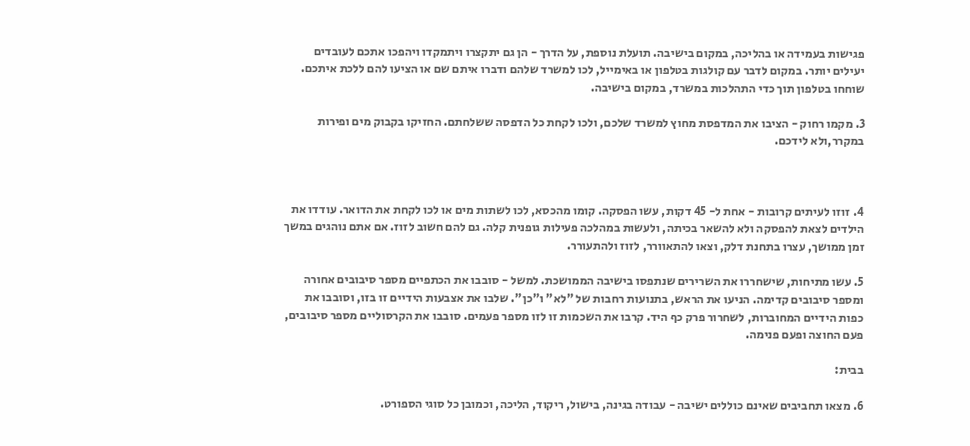פגישות בעמידה או בהליכה, במקום בישיבה. תועלת נוספת, על הדרך - הן גם יתקצרו ויתמקדו ויהפכו אתכם לעובדים יעילים יותר. במקום לדבר עם קולגות בטלפון או באימייל, לכו למשרד שלהם ודברו איתם שם או הציעו להם ללכת איתכם. שוחחו בטלפון תוך כדי התהלכות במשרד, במקום בישיבה.

3. מקמו רחוק - הציבו את המדפסת מחוץ למשרד שלכם, ולכו לקחת כל הדפסה ששלחתם. החזיקו בקבוק מים ופירות במקרר,ולא לידכם.



4. זוזו לעיתים קרובות - אחת ל- 45 דקות, עשו הפסקה. קומו מהכסא, לכו לשתות מים או לכו לקחת את הדואר. עודדו את הילדים לצאת להפסקה ולא להשאר בכיתה, ולעשות במהלכה פעילות גופנית קלה. גם להם חשוב לזוז. אם אתם נוהגים במשך זמן ממושך, עצרו בתחנת דלק, וצאו להתאוורר, לזוז ולהתעורר.

5. עשו מתיחות, שישחררו את השרירים שנתפסו בישיבה הממושכת. למשל - סובבו את הכתפיים מספר סיבובים אחורה ומספר סיבובים קדימה. הניעו את הראש, בתנועות רחבות של "לא" ו"כן". שלבו את אצבעות הידיים זו בזו, וסובבו את כפות הידיים המחוברות, לשחרור פרק כף היד. קרבו את השכמות זו לזו מספר פעמים. סובבו את הקרסוליים מספר סיבובים, פעם החוצה ופעם פנימה.

בבית:

6. מצאו תחביבים שאינם כוללים ישיבה - עבודה בגינה, בישול, ריקוד, הליכה, וכמובן כל סוגי הספורט.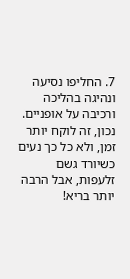7. החליפו נסיעה ונהיגה בהליכה ורכיבה על אופניים. נכון, זה לוקח יותר זמן, ולא כל כך נעים כשיורד גשם זלעפות, אבל הרבה יותר בריא!